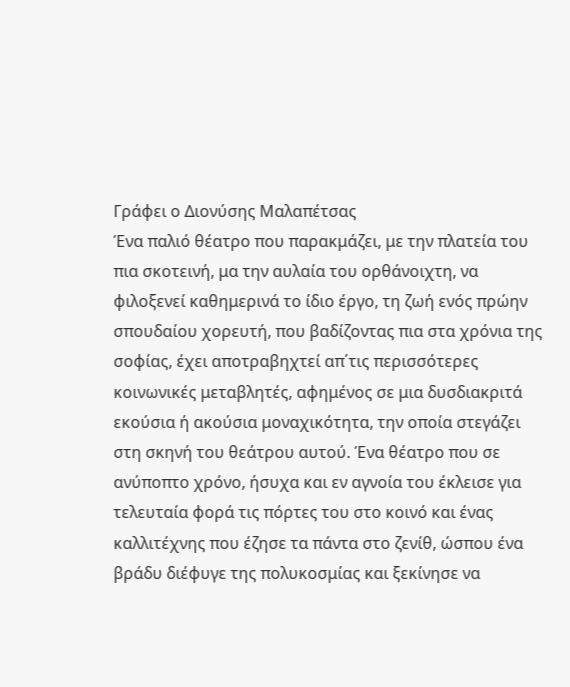Γράφει ο Διονύσης Μαλαπέτσας
Ένα παλιό θέατρο που παρακμάζει, με την πλατεία του πια σκοτεινή, μα την αυλαία του ορθάνοιχτη, να φιλοξενεί καθημερινά το ίδιο έργο, τη ζωή ενός πρώην σπουδαίου χορευτή, που βαδίζοντας πια στα χρόνια της σοφίας, έχει αποτραβηχτεί απ΄τις περισσότερες κοινωνικές μεταβλητές, αφημένος σε μια δυσδιακριτά εκούσια ή ακούσια μοναχικότητα, την οποία στεγάζει στη σκηνή του θεάτρου αυτού. Ένα θέατρο που σε ανύποπτο χρόνο, ήσυχα και εν αγνοία του έκλεισε για τελευταία φορά τις πόρτες του στο κοινό και ένας καλλιτέχνης που έζησε τα πάντα στο ζενίθ, ώσπου ένα βράδυ διέφυγε της πολυκοσμίας και ξεκίνησε να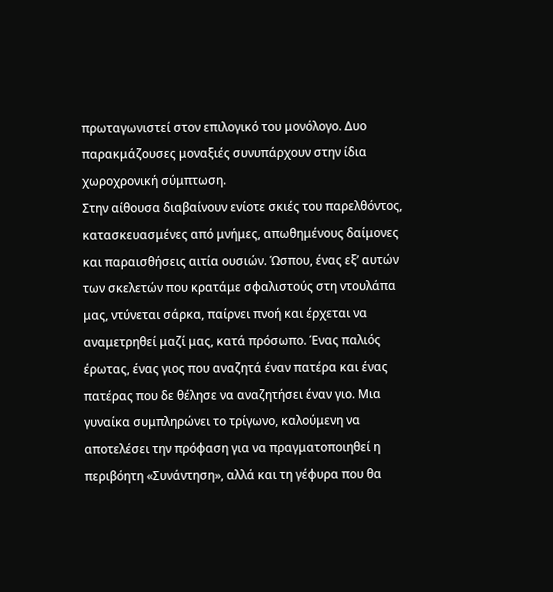πρωταγωνιστεί στον επιλογικό του μονόλογο. Δυο παρακμάζουσες μοναξιές συνυπάρχουν στην ίδια χωροχρονική σύμπτωση.
Στην αίθουσα διαβαίνουν ενίοτε σκιές του παρελθόντος, κατασκευασμένες από μνήμες, απωθημένους δαίμονες και παραισθήσεις αιτία ουσιών. Ώσπου, ένας εξ’ αυτών των σκελετών που κρατάμε σφαλιστούς στη ντουλάπα μας, ντύνεται σάρκα, παίρνει πνοή και έρχεται να αναμετρηθεί μαζί μας, κατά πρόσωπο. Ένας παλιός έρωτας, ένας γιος που αναζητά έναν πατέρα και ένας πατέρας που δε θέλησε να αναζητήσει έναν γιο. Μια γυναίκα συμπληρώνει το τρίγωνο, καλούμενη να αποτελέσει την πρόφαση για να πραγματοποιηθεί η περιβόητη «Συνάντηση», αλλά και τη γέφυρα που θα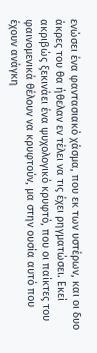ενώσει ένα φαντασιακό χάσμα, που εκ των υστέρων, και οι δυο άκρες του θα ήθελαν εν τέλει να τις έχει ρηγματώσει. Εκεί ακριβώς ξεκινάει ένα ψυχολογικό κρυφτό, που οι παίκτες του φαινομενικά θέλουν να κρυφτούν, μα στην ουσία αυτό που έχουν ανάγκη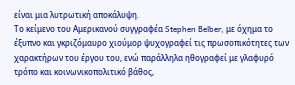είναι μια λυτρωτική αποκάλυψη.
Το κείμενο του Αμερικανού συγγραφέα Stephen Belber, με όχημα το έξυπνο και γκριζόμαυρο χιούμορ ψυχογραφεί τις πρωσοπικότητες των χαρακτήρων του έργου του, ενώ παράλληλα ηθογραφεί με γλαφυρό τρόπο και κοινωνικοπολιτικό βάθος,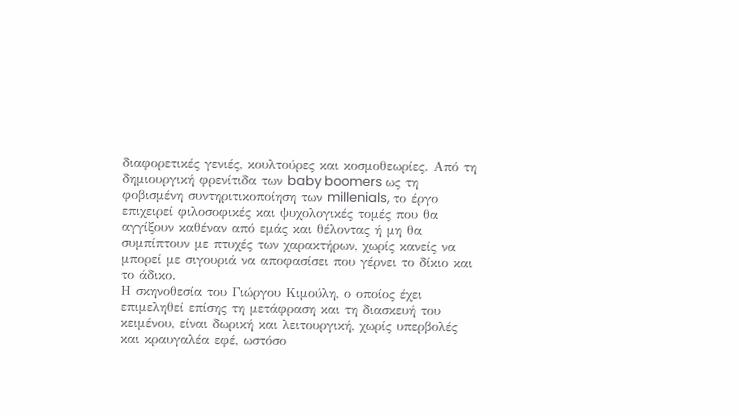διαφορετικές γενιές, κουλτούρες και κοσμοθεωρίες. Από τη δημιουργική φρενίτιδα των baby boomers ως τη φοβισμένη συντηριτικοποίηση των millenials, το έργο επιχειρεί φιλοσοφικές και ψυχολογικές τομές που θα αγγίξουν καθέναν από εμάς και θέλοντας ή μη θα συμπίπτουν με πτυχές των χαρακτήρων, χωρίς κανείς να μπορεί με σιγουριά να αποφασίσει που γέρνει το δίκιο και το άδικο.
Η σκηνοθεσία του Γιώργου Κιμούλη, ο οποίος έχει επιμεληθεί επίσης τη μετάφραση και τη διασκευή του κειμένου, είναι δωρική και λειτουργική, χωρίς υπερβολές και κραυγαλέα εφέ, ωστόσο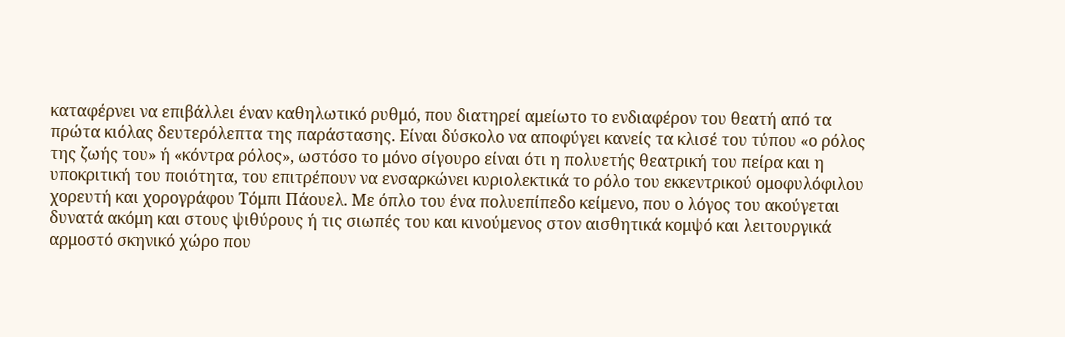καταφέρνει να επιβάλλει έναν καθηλωτικό ρυθμό, που διατηρεί αμείωτο το ενδιαφέρον του θεατή από τα πρώτα κιόλας δευτερόλεπτα της παράστασης. Είναι δύσκολο να αποφύγει κανείς τα κλισέ του τύπου «ο ρόλος της ζωής του» ή «κόντρα ρόλος», ωστόσο το μόνο σίγουρο είναι ότι η πολυετής θεατρική του πείρα και η υποκριτική του ποιότητα, του επιτρέπουν να ενσαρκώνει κυριολεκτικά το ρόλο του εκκεντρικού ομοφυλόφιλου χορευτή και χορογράφου Τόμπι Πάουελ. Με όπλο του ένα πολυεπίπεδο κείμενο, που ο λόγος του ακούγεται δυνατά ακόμη και στους ψιθύρους ή τις σιωπές του και κινούμενος στον αισθητικά κομψό και λειτουργικά αρμοστό σκηνικό χώρο που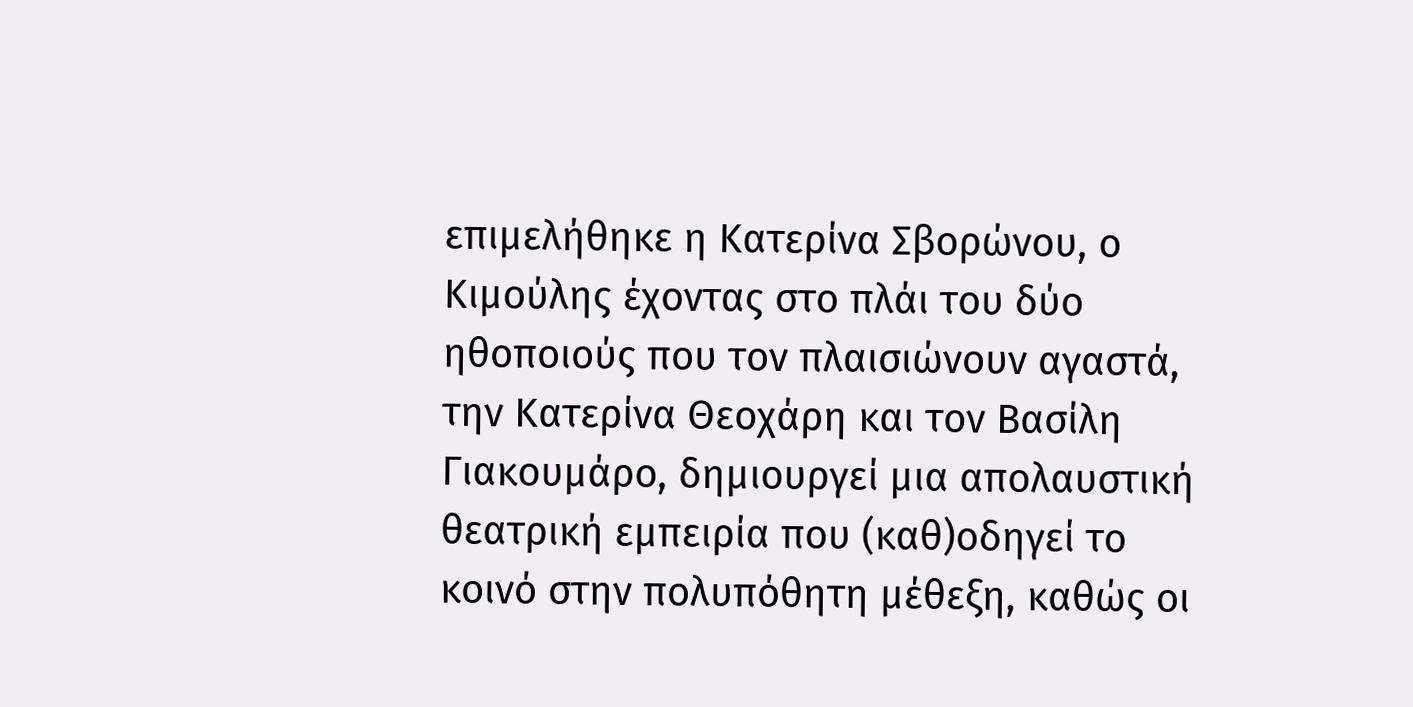επιμελήθηκε η Κατερίνα Σβορώνου, ο Κιμούλης έχοντας στο πλάι του δύο ηθοποιούς που τον πλαισιώνουν αγαστά, την Κατερίνα Θεοχάρη και τον Βασίλη Γιακουμάρο, δημιουργεί μια απολαυστική θεατρική εμπειρία που (καθ)οδηγεί το κοινό στην πολυπόθητη μέθεξη, καθώς οι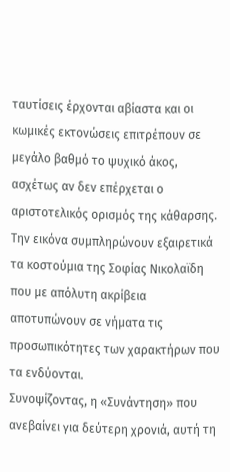ταυτίσεις έρχονται αβίαστα και οι κωμικές εκτονώσεις επιτρέπουν σε μεγάλο βαθμό το ψυχικό άκος, ασχέτως αν δεν επέρχεται ο αριστοτελικός ορισμός της κάθαρσης. Την εικόνα συμπληρώνουν εξαιρετικά τα κοστούμια της Σοφίας Νικολαϊδη που με απόλυτη ακρίβεια αποτυπώνουν σε νήματα τις προσωπικότητες των χαρακτήρων που τα ενδύονται.
Συνοψίζοντας, η «Συνάντηση» που ανεβαίνει για δεύτερη χρονιά, αυτή τη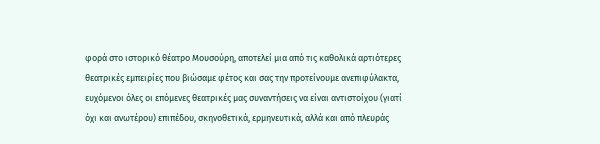φορά στο ιστορικό θέατρο Μουσούρη, αποτελεί μια από τις καθολικά αρτιότερες θεατρικές εμπειρίες που βιώσαμε φέτος και σας την προτείνουμε ανεπιφύλακτα, ευχόμενοι όλες οι επόμενες θεατρικές μας συναντήσεις να είναι αντιστοίχου (γιατί όχι και ανωτέρου) επιπέδου, σκηνοθετικά, ερμηνευτικά, αλλά και από πλευράς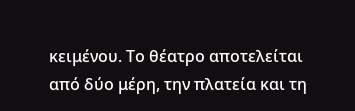κειμένου. Το θέατρο αποτελείται από δύο μέρη, την πλατεία και τη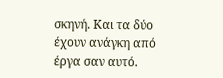σκηνή. Και τα δύο έχουν ανάγκη από έργα σαν αυτό.